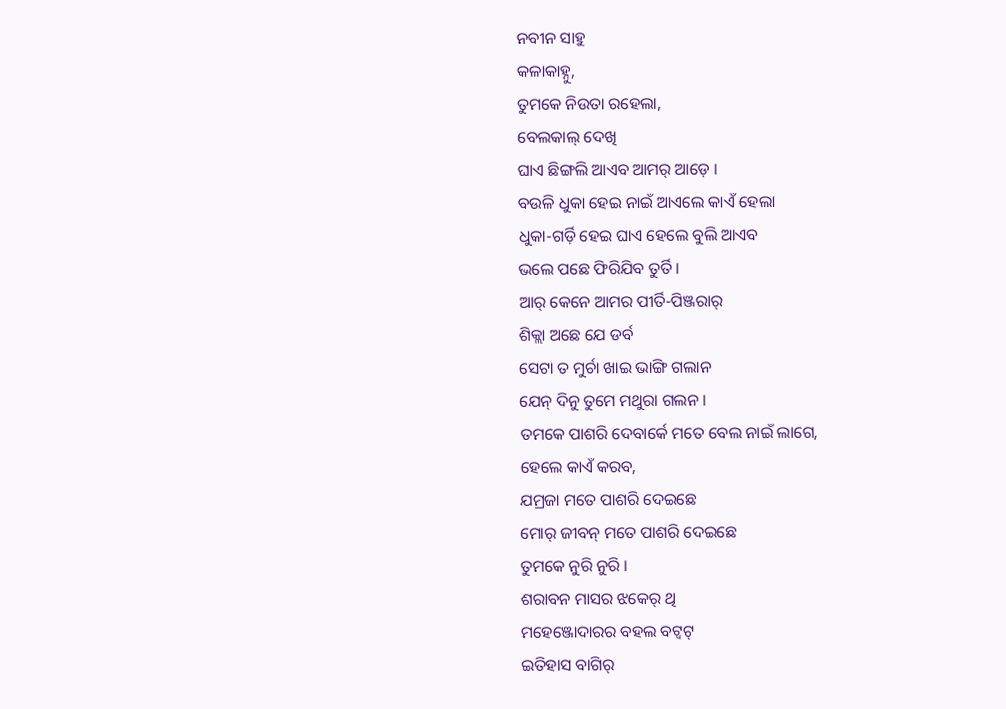ନବୀନ ସାହୁ
କଳାକାହ୍ନୁ,
ତୁମକେ ନିଉତା ରହେଲା,
ବେଲକାଲ୍ ଦେଖି
ଘାଏ ଛିଙ୍ଗଲି ଆଏବ ଆମର୍ ଆଡ଼େ ।
ବଉଳି ଧୁକା ହେଇ ନାଇଁ ଆଏଲେ କାଏଁ ହେଲା
ଧୁକା-ଗର୍ଡ଼ି ହେଇ ଘାଏ ହେଲେ ବୁଲି ଆଏବ
ଭଲେ ପଛେ ଫିରିଯିବ ତୁର୍ତି ।
ଆର୍ କେନେ ଆମର ପୀର୍ତି-ପିଞ୍ଜରାର୍
ଶିକ୍ଲା ଅଛେ ଯେ ଡର୍ବ
ସେଟା ତ ମୁର୍ଚା ଖାଇ ଭାଙ୍ଗି ଗଲାନ
ଯେନ୍ ଦିନୁ ତୁମେ ମଥୁରା ଗଲନ ।
ତମକେ ପାଶରି ଦେବାର୍କେ ମତେ ବେଲ ନାଇଁ ଲାଗେ,
ହେଲେ କାଏଁ କରବ,
ଯମ୍ରଜା ମତେ ପାଶରି ଦେଇଛେ
ମୋର୍ ଜୀବନ୍ ମତେ ପାଶରି ଦେଇଛେ
ତୁମକେ ନୁରି ନୁରି ।
ଶରାବନ ମାସର ଝକେର୍ ଥି
ମହେଞ୍ଜୋଦାରର ବହଲ ବଟ୍ବଟ୍
ଇତିହାସ ବାଗିର୍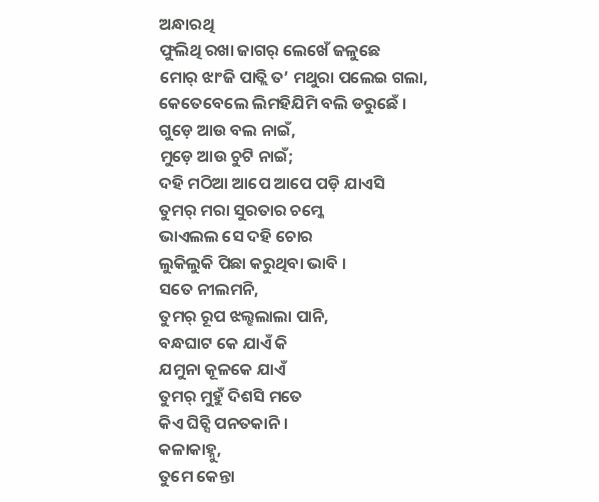ଅନ୍ଧାରଥି
ଫୁଲିଥି ରଖା ଜାଗର୍ ଲେଖେଁ ଜଳୁଛେ
ମୋର୍ ଝାଂଜି ପାତ୍ଲି ତ’ ମଥୁରା ପଲେଇ ଗଲା,
କେତେବେଲେ ଲିମହିଯିମି ବଲି ଡରୁଛେଁ ।
ଗୁଡ଼େ ଆଉ ବଲ ନାଇଁ,
ମୁଡ଼େ ଆଉ ଚୁଟି ନାଇଁ;
ଦହି ମଠିଆ ଆପେ ଆପେ ପଡ଼ି ଯାଏସି
ତୁମର୍ ମରା ସୁରତାର ଚମ୍କେ
ଭାଏଲଲ ସେ ଦହି ଚୋର
ଲୁକିଲୁକି ପିଛା କରୁଥିବା ଭାବି ।
ସତେ ନୀଲମନି,
ତୁମର୍ ରୂପ ଝଲ୍ଝଲାଲା ପାନି,
ବନ୍ଧଘାଟ କେ ଯାଏଁ କି
ଯମୁନା କୂଳକେ ଯାଏଁ
ତୁମର୍ ମୁହୁଁ ଦିଶସି ମତେ
କିଏ ଘିଚ୍ସି ପନତକାନି ।
କଳାକାହ୍ନୁ,
ତୁମେ କେନ୍ତା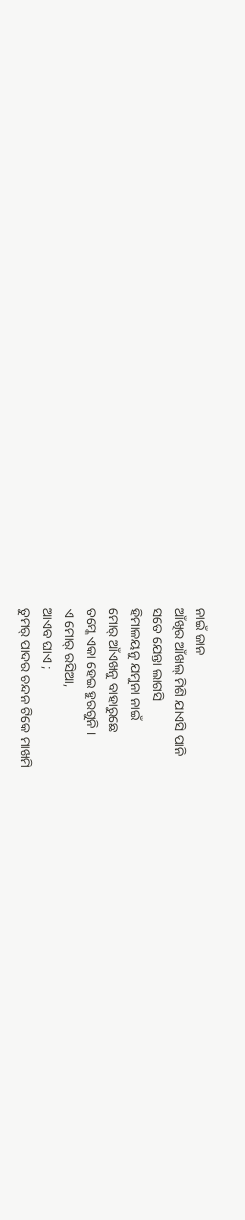ନାଇଁ ଜାନ
ଆଁଖିର ଆଁଖଲ୍ ମିଶି ଯାଏସି ପାନି
ସତେ ଯେନ୍ତା ଲାଗସି
ହିମାଳୟନୁ ଯମୁନା ନାଇଁ
ମୋର୍ ଆଁଏଖନୁ ବାହାରୁଛେ
ତମ୍କେ ଏକା ହେଇ ହୁରଗୁନି ।
ଏ ମୋର୍ ରସିଆ,
ଆଏବ ଘାଏ ;
ତୁମର୍ ପାଦର ଚନ୍ଦନ ଟିକେ ମାଖମି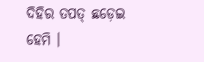ଦିହିର ତପତ୍ ଛଡ଼େଇ ହେମି ।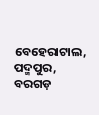ବେହେରାଟାଲ, ପଦ୍ମପୁର, ବରଗଡ଼